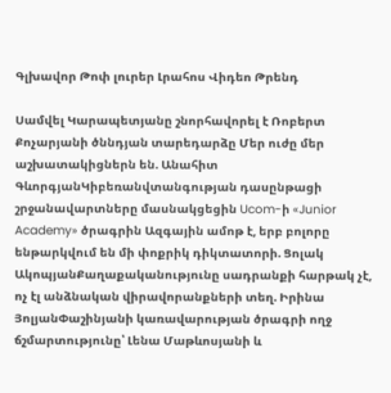Գլխավոր Թոփ լուրեր Լրահոս Վիդեո Թրենդ

Սամվել Կարապետյանը շնորհավորել է Ռոբերտ Քոչարյանի ծննդյան տարեդարձը Մեր ուժը մեր աշխատակիցներն են. Անահիտ ԳևորգյանԿիբեռանվտանգության դասընթացի շրջանավարտները մասնակցեցին Ucom-ի «Junior Academy» ծրագրին Ազգային ամոթ է, երբ բոլորը ենթարկվում են մի փոքրիկ դիկտատորի. Ցոլակ ԱկոպյանՔաղաքականությունը սադրանքի հարթակ չէ, ոչ էլ անձնական վիրավորանքների տեղ. Իրինա ՅոլյանՓաշինյանի կառավարության ծրագրի ողջ ճշմարտությունը՝ Լենա Մաթևոսյանի և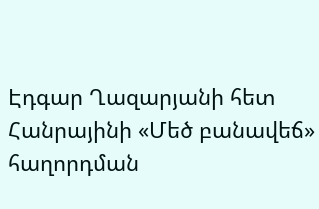Էդգար Ղազարյանի հետ Հանրայինի «Մեծ բանավեճ» հաղորդման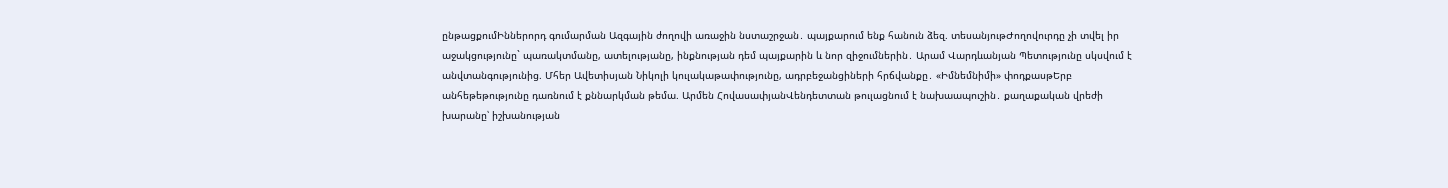ընթացքումԻններորդ գումարման Ազգային ժողովի առաջին նստաշրջան․ պայքարում ենք հանուն ձեզ. տեսանյութԺողովուրդը չի տվել իր աջակցությունը` պառակտմանը, ատելությանը, ինքնության դեմ պայքարին և նոր զիջումներին․ Արամ Վարդևանյան Պետությունը սկսվում է անվտանգությունից. Մհեր Ավետիսյան Նիկոլի կուլակաթափությունը, ադրբեջանցիների հրճվանքը․ «Իմնեմնիմի» փոդքասթԵրբ անհեթեթությունը դառնում է քննարկման թեմա. Արմեն ՀովասափյանՎենդետտան թուլացնում է նախաապուշին․ քաղաքական վրեժի խարանը՝ իշխանության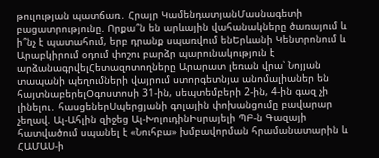թուլության պատճառ․ Հրայր ԿամենդատյանՄասնագետի բացատրությունը. Որքա՞ն են արևային վահանակները ծառայում և ի՞նչ է պատահում, երբ դրանք սպառվում ենԵրևանի Կենտրոնում և Արաբկիրում օդում փոշու բարձր պարունակություն է արձանագրվելՀետազոտողները Արարատ լեռան վրա՝ Նոյյան տապանի պեղումների վայրում ստորգետնյա անոմալիաներ են հայտնաբերելՕգոստոսի 31-ին, սեպտեմբերի 2-ին, 4-ին գազ չի լինելու․ հասցեներՍպերցյանի գոլային փոխանցումը բավարար չեղավ. Ալ-Ահլին զիջեց Ալ-ԽոլուդինԻսրայելի ՊԲ-ն Գազայի հատվածում սպանել է «Նուհբա» խմբավորման հրամանատարին և ՀԱՄԱՍ-ի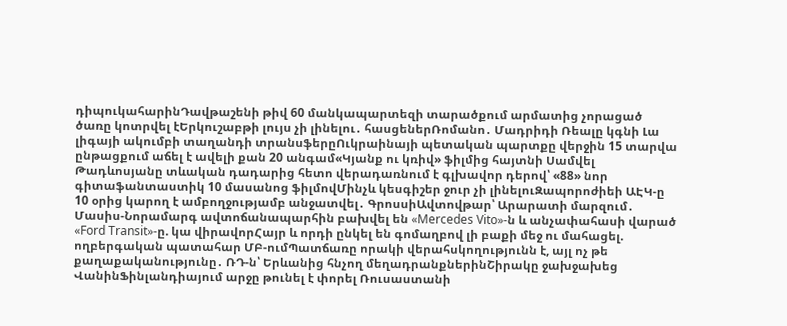դիպուկահարինԴավթաշենի թիվ 60 մանկապարտեզի տարածքում արմատից չորացած ծառը կոտրվել էԵրկուշաբթի լույս չի լինելու․ հասցեներՌոմանո․ Մադրիդի Ռեալը կգնի Լա լիգայի ակումբի տաղանդի տրանսֆերըՈւկրաինայի պետական պարտքը վերջին 15 տարվա ընթացքում աճել է ավելի քան 20 անգամ«Կյանք ու կռիվ» ֆիլմից հայտնի Սամվել Թադևոսյանը տևական դադարից հետո վերադառնում է գլխավոր դերով՝ «88» նոր գիտաֆանտաստիկ 10 մասանոց ֆիլմովՄինչև կեսգիշեր ջուր չի լինելուԶապորոժիեի ԱԷԿ-ը 10 օրից կարող է ամբողջությամբ անջատվել․ ԳրոսսիԱվտովթար՝ Արարատի մարզում․ Մասիս-Նորամարգ ավտոճանապարհին բախվել են «Mercedes Vito»-ն և անչափահասի վարած «Ford Transit»-ը. կա վիրավորՀայր և որդի ընկել են գոմաղբով լի բաքի մեջ ու մահացել. ողբերգական պատահար ՄԲ-ումՊատճառը որակի վերահսկողությունն է, այլ ոչ թե քաղաքականությունը․ ՌԴ-ն՝ Երևանից հնչող մեղադրանքներինՇիրակը ջախջախեց ՎանինՖինլանդիայում արջը թունել է փորել Ռուսաստանի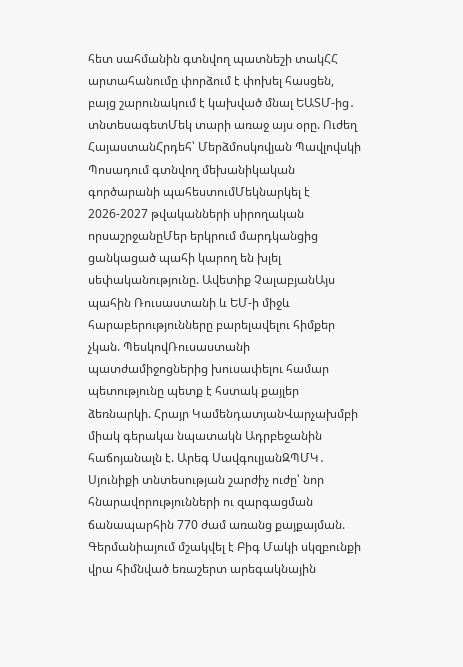հետ սահմանին գտնվող պատնեշի տակՀՀ արտահանումը փորձում է փոխել հասցեն, բայց շարունակում է կախված մնալ ԵԱՏՄ-ից․ տնտեսագետՄեկ տարի առաջ այս օրը. Ուժեղ ՀայաստանՀրդեհ՝ Մերձմոսկովյան Պավլովսկի Պոսադում գտնվող մեխանիկական գործարանի պահեստումՄեկնարկել է 2026-2027 թվականների սիրողական որսաշրջանըՄեր երկրում մարդկանցից ցանկացած պահի կարող են խլել սեփականությունը. Ավետիք ՉալաբյանԱյս պահին Ռուսաստանի և ԵՄ-ի միջև հարաբերությունները բարելավելու հիմքեր չկան. ՊեսկովՌուսաստանի պատժամիջոցներից խուսափելու համար պետությունը պետք է հստակ քայլեր ձեռնարկի. Հրայր ԿամենդատյանՎարչախմբի միակ գերակա նպատակն Ադրբեջանին հաճոյանալն է. Արեգ ՍավգուլյանԶՊՄԿ․ Սյունիքի տնտեսության շարժիչ ուժը՝ նոր հնարավորությունների ու զարգացման ճանապարհին 770 ժամ առանց քայքայման. Գերմանիայում մշակվել է Բիգ Մակի սկզբունքի վրա հիմնված եռաշերտ արեգակնային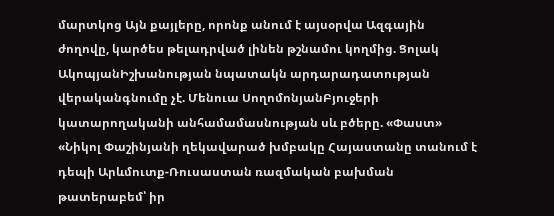մարտկոց Այն քայլերը, որոնք անում է այսօրվա Ազգային ժողովը, կարծես թելադրված լինեն թշնամու կողմից. Ցոլակ ԱկոպյանԻշխանության նպատակն արդարադատության վերականգնումը չէ. Մենուա ՍողոմոնյանԲյուջերի կատարողականի անհամամասնության սև բծերը. «Փաստ» «Նիկոլ Փաշինյանի ղեկավարած խմբակը Հայաստանը տանում է դեպի Արևմուտք-Ռուսաստան ռազմական բախման թատերաբեմ՝ իր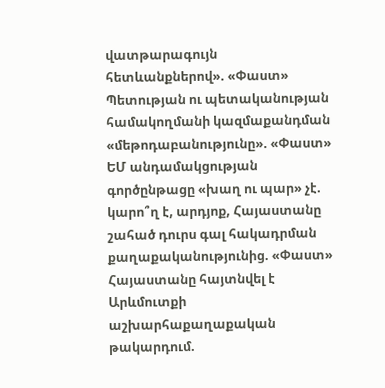վատթարագույն հետևանքներով». «Փաստ» Պետության ու պետականության համակողմանի կազմաքանդման «մեթոդաբանությունը». «Փաստ» ԵՄ անդամակցության գործընթացը «խաղ ու պար» չէ. կարո՞ղ է, արդյոք, Հայաստանը շահած դուրս գալ հակադրման քաղաքականությունից. «Փաստ» Հայաստանը հայտնվել է Արևմուտքի աշխարհաքաղաքական թակարդում.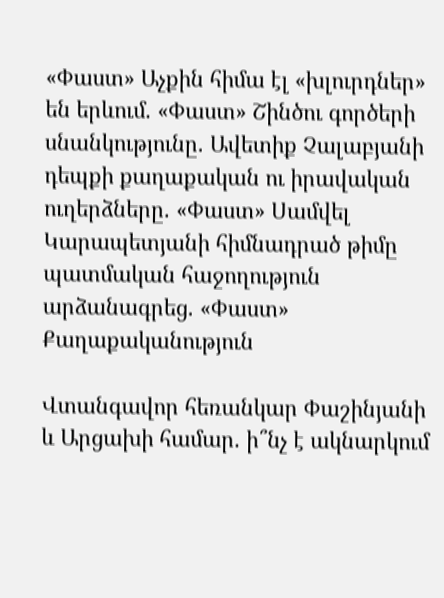«Փաստ» Աչքին հիմա էլ «խլուրդներ» են երևում. «Փաստ» Շինծու գործերի սնանկությունը. Ավետիք Չալաբյանի դեպքի քաղաքական ու իրավական ուղերձները. «Փաստ» Սամվել Կարապետյանի հիմնադրած թիմը պատմական հաջողություն արձանագրեց. «Փաստ»
Քաղաքականություն

Վտանգավոր հեռանկար Փաշինյանի և Արցախի համար. ի՞նչ է ակնարկում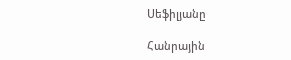Սեֆիլյանը

Հանրային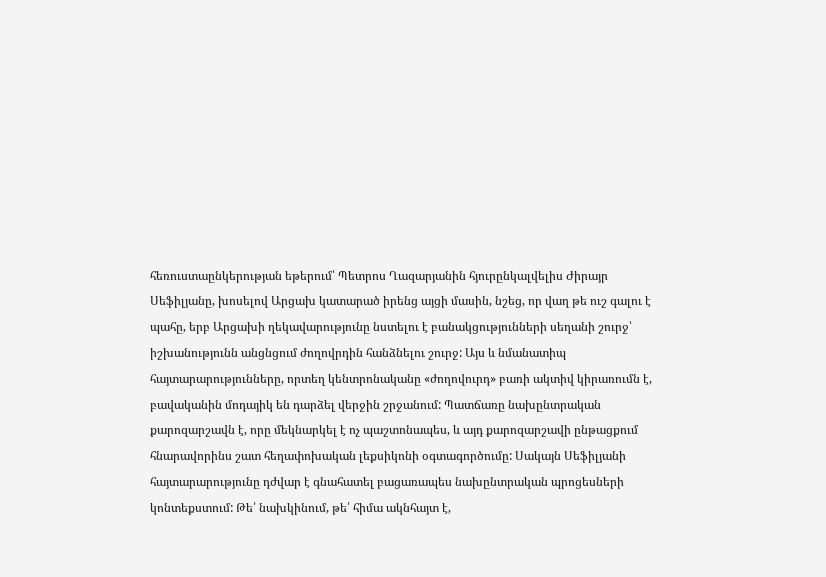հեռուստաընկերության եթերում՝ Պետրոս Ղազարյանին հյուրընկալվելիս Ժիրայր Սեֆիլյանը, խոսելով Արցախ կատարած իրենց այցի մասին, նշեց, որ վաղ թե ուշ գալու է պահը, երբ Արցախի ղեկավարությունը նստելու է բանակցությունների սեղանի շուրջ՝ իշխանությունն անցնցում ժողովրդին հանձնելու շուրջ: Այս և նմանատիպ հայտարարությունները, որտեղ կենտրոնականը «ժողովուրդ» բառի ակտիվ կիրառումն է, բավականին մոդայիկ են դարձել վերջին շրջանում: Պատճառը նախընտրական քարոզարշավն է, որը մեկնարկել է ոչ պաշտոնապես, և այդ քարոզարշավի ընթացքում հնարավորինս շատ հեղափոխական լեքսիկոնի օգտագործումը: Սակայն Սեֆիլյանի հայտարարությունը դժվար է գնահատել բացառապես նախընտրական պրոցեսների կոնտեքստում: Թե՛ նախկինում, թե՛ հիմա ակնհայտ է,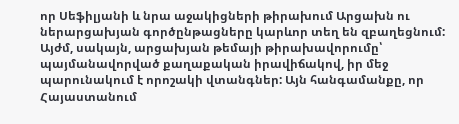որ Սեֆիլյանի և նրա աջակիցների թիրախում Արցախն ու ներարցախյան գործընթացները կարևոր տեղ են զբաղեցնում: Այժմ, սակայն, արցախյան թեմայի թիրախավորումը՝ պայմանավորված քաղաքական իրավիճակով, իր մեջ պարունակում է որոշակի վտանգներ: Այն հանգամանքը, որ Հայաստանում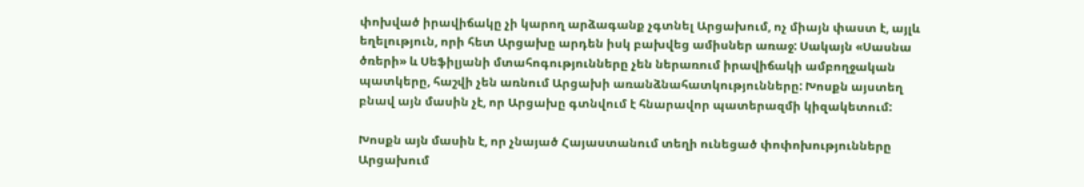փոխված իրավիճակը չի կարող արձագանք չգտնել Արցախում, ոչ միայն փաստ է, այլև եղելություն, որի հետ Արցախը արդեն իսկ բախվեց ամիսներ առաջ: Սակայն «Սասնա ծռերի» և Սեֆիլյանի մտահոգությունները չեն ներառում իրավիճակի ամբողջական պատկերը, հաշվի չեն առնում Արցախի առանձնահատկությունները: Խոսքն այստեղ բնավ այն մասին չէ, որ Արցախը գտնվում է հնարավոր պատերազմի կիզակետում:

Խոսքն այն մասին է, որ չնայած Հայաստանում տեղի ունեցած փոփոխությունները Արցախում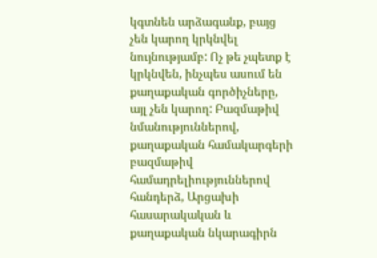կգտնեն արձագանք, բայց չեն կարող կրկնվել նույնությամբ: Ոչ թե չպետք է կրկնվեն, ինչպես ասում են քաղաքական գործիչները, այլ չեն կարող: Բազմաթիվ նմանություններով, քաղաքական համակարգերի բազմաթիվ համադրելիություններով հանդերձ, Արցախի հասարակական և քաղաքական նկարագիրն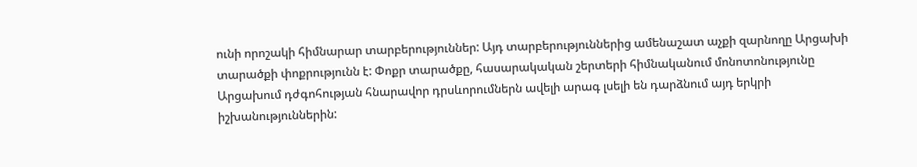ունի որոշակի հիմնարար տարբերություններ: Այդ տարբերություններից ամենաշատ աչքի զարնողը Արցախի տարածքի փոքրությունն է: Փոքր տարածքը, հասարակական շերտերի հիմնականում մոնոտոնությունը Արցախում դժգոհության հնարավոր դրսևորումներն ավելի արագ լսելի են դարձնում այդ երկրի իշխանություններին: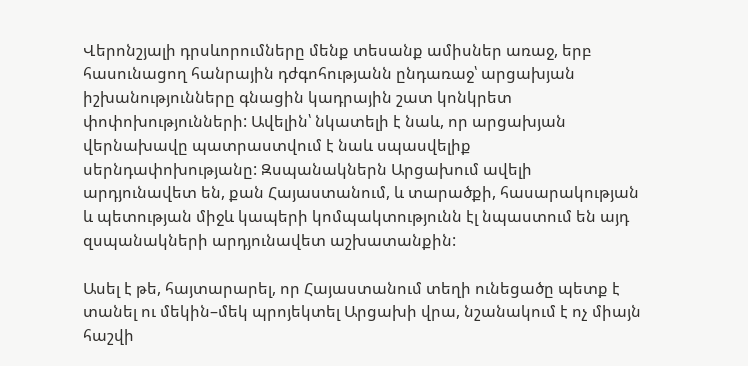Վերոնշյալի դրսևորումները մենք տեսանք ամիսներ առաջ, երբ հասունացող հանրային դժգոհությանն ընդառաջ՝ արցախյան իշխանությունները գնացին կադրային շատ կոնկրետ փոփոխությունների: Ավելին՝ նկատելի է նաև, որ արցախյան վերնախավը պատրաստվում է նաև սպասվելիք սերնդափոխությանը: Զսպանակներն Արցախում ավելի արդյունավետ են, քան Հայաստանում, և տարածքի, հասարակության և պետության միջև կապերի կոմպակտությունն էլ նպաստում են այդ զսպանակների արդյունավետ աշխատանքին:

Ասել է թե, հայտարարել, որ Հայաստանում տեղի ունեցածը պետք է տանել ու մեկին–մեկ պրոյեկտել Արցախի վրա, նշանակում է ոչ միայն հաշվի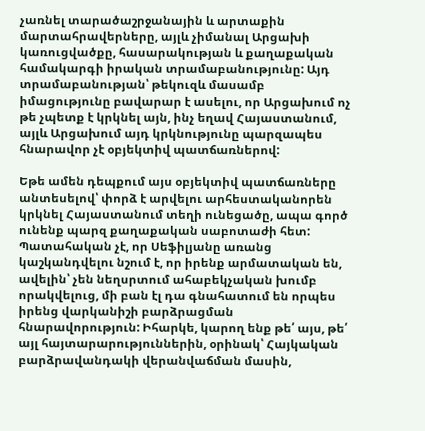չառնել տարածաշրջանային և արտաքին մարտահրավերները, այլև չիմանալ Արցախի կառուցվածքը, հասարակության և քաղաքական համակարգի իրական տրամաբանությունը: Այդ տրամաբանության՝ թեկուզև մասամբ իմացությունը բավարար է ասելու, որ Արցախում ոչ թե չպետք է կրկնել այն, ինչ եղավ Հայաստանում, այլև Արցախում այդ կրկնությունը պարզապես հնարավոր չէ օբյեկտիվ պատճառներով:

Եթե ամեն դեպքում այս օբյեկտիվ պատճառները անտեսելով՝ փորձ է արվելու արհեստականորեն կրկնել Հայաստանում տեղի ունեցածը, ապա գործ ունենք պարզ քաղաքական սաբոտաժի հետ: Պատահական չէ, որ Սեֆիլյանը առանց կաշկանդվելու նշում է, որ իրենք արմատական են, ավելին՝ չեն նեղսրտում ահաբեկչական խումբ որակվելուց, մի բան էլ դա գնահատում են որպես իրենց վարկանիշի բարձրացման հնարավորություն: Իհարկե, կարող ենք թե՛ այս, թե՛ այլ հայտարարություններին, օրինակ՝ Հայկական բարձրավանդակի վերանվաճման մասին,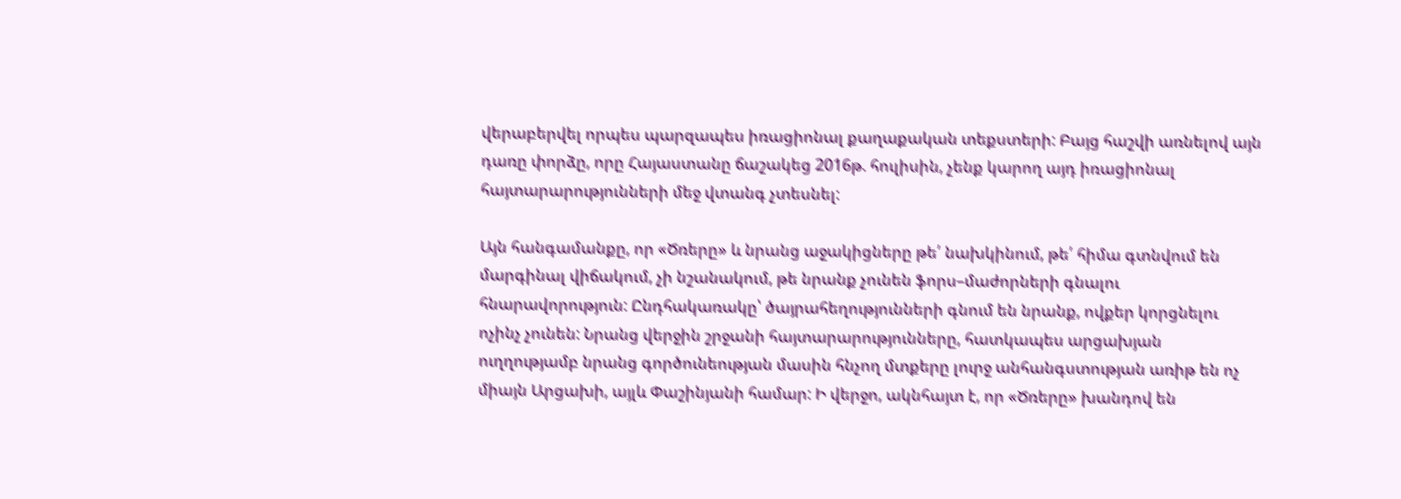վերաբերվել որպես պարզապես իռացիոնալ քաղաքական տեքստերի: Բայց հաշվի առնելով այն դառը փորձը, որը Հայաստանը ճաշակեց 2016թ. հուլիսին, չենք կարող այդ իռացիոնալ հայտարարությունների մեջ վտանգ չտեսնել:

Այն հանգամանքը, որ «Ծռերը» և նրանց աջակիցները թե՛ նախկինում, թե՛ հիմա գտնվում են մարգինալ վիճակում, չի նշանակում, թե նրանք չունեն ֆորս–մաժորների գնալու հնարավորություն: Ընդհակառակը՝ ծայրահեղությունների գնում են նրանք, ովքեր կորցնելու ոչինչ չունեն: Նրանց վերջին շրջանի հայտարարությունները, հատկապես արցախյան ուղղությամբ նրանց գործունեության մասին հնչող մտքերը լուրջ անհանգստության առիթ են ոչ միայն Արցախի, այլև Փաշինյանի համար: Ի վերջո, ակնհայտ է, որ «Ծռերը» խանդով են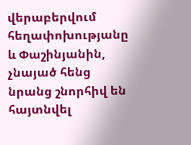վերաբերվում հեղափոխությանը և Փաշինյանին, չնայած հենց նրանց շնորհիվ են հայտնվել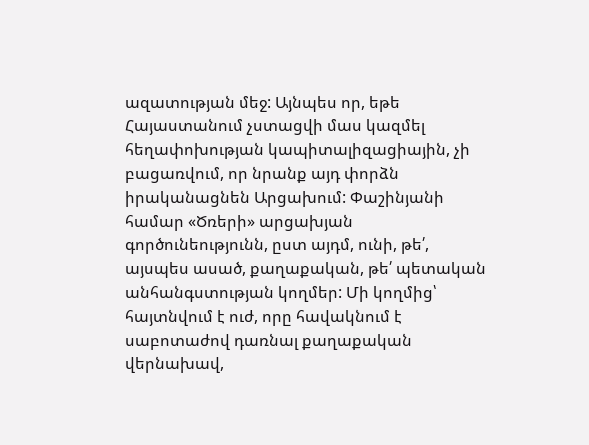ազատության մեջ: Այնպես որ, եթե Հայաստանում չստացվի մաս կազմել հեղափոխության կապիտալիզացիային, չի բացառվում, որ նրանք այդ փորձն իրականացնեն Արցախում: Փաշինյանի համար «Ծռերի» արցախյան գործունեությունն, ըստ այդմ, ունի, թե՛, այսպես ասած, քաղաքական, թե՛ պետական անհանգստության կողմեր: Մի կողմից՝ հայտնվում է ուժ, որը հավակնում է սաբոտաժով դառնալ քաղաքական վերնախավ,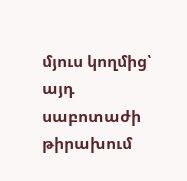մյուս կողմից՝ այդ սաբոտաժի թիրախում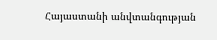Հայաստանի անվտանգության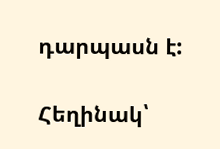դարպասն է:

Հեղինակ՝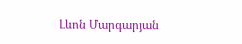Լևոն Մարգարյան